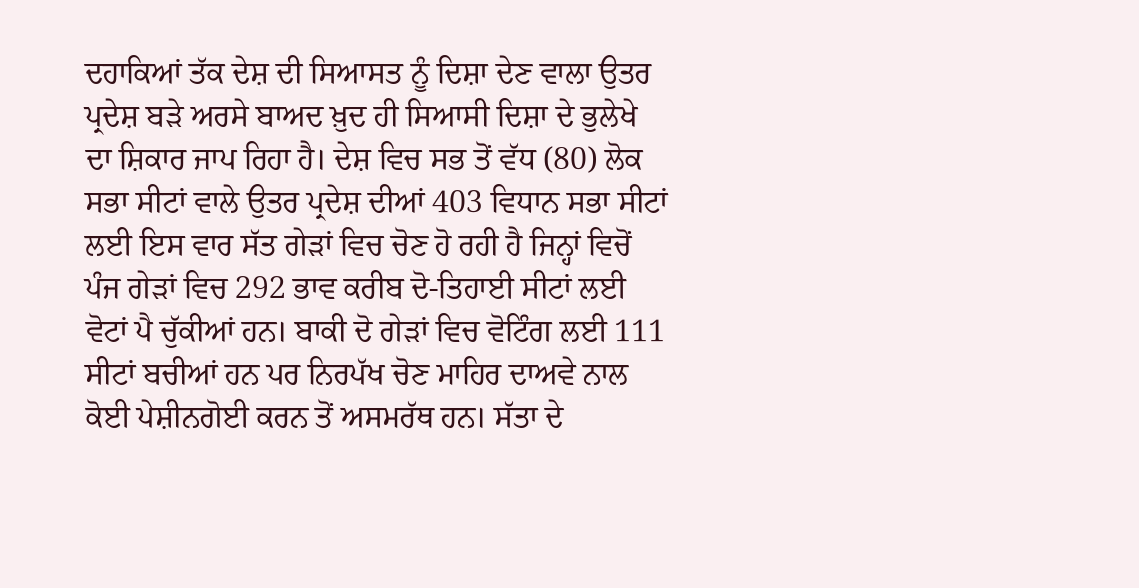ਦਹਾਕਿਆਂ ਤੱਕ ਦੇਸ਼ ਦੀ ਸਿਆਸਤ ਨੂੰ ਦਿਸ਼ਾ ਦੇਣ ਵਾਲਾ ਉਤਰ ਪ੍ਰਦੇਸ਼ ਬੜੇ ਅਰਸੇ ਬਾਅਦ ਖ਼ੁਦ ਹੀ ਸਿਆਸੀ ਦਿਸ਼ਾ ਦੇ ਭੁਲੇਖੇ ਦਾ ਸ਼ਿਕਾਰ ਜਾਪ ਰਿਹਾ ਹੈ। ਦੇਸ਼ ਵਿਚ ਸਭ ਤੋਂ ਵੱਧ (80) ਲੋਕ ਸਭਾ ਸੀਟਾਂ ਵਾਲੇ ਉਤਰ ਪ੍ਰਦੇਸ਼ ਦੀਆਂ 403 ਵਿਧਾਨ ਸਭਾ ਸੀਟਾਂ ਲਈ ਇਸ ਵਾਰ ਸੱਤ ਗੇੜਾਂ ਵਿਚ ਚੋਣ ਹੋ ਰਹੀ ਹੈ ਜਿਨ੍ਹਾਂ ਵਿਚੋਂ ਪੰਜ ਗੇੜਾਂ ਵਿਚ 292 ਭਾਵ ਕਰੀਬ ਦੋ-ਤਿਹਾਈ ਸੀਟਾਂ ਲਈ ਵੋਟਾਂ ਪੈ ਚੁੱਕੀਆਂ ਹਨ। ਬਾਕੀ ਦੋ ਗੇੜਾਂ ਵਿਚ ਵੋਟਿੰਗ ਲਈ 111 ਸੀਟਾਂ ਬਚੀਆਂ ਹਨ ਪਰ ਨਿਰਪੱਖ ਚੋਣ ਮਾਹਿਰ ਦਾਅਵੇ ਨਾਲ ਕੋਈ ਪੇਸ਼ੀਨਗੋਈ ਕਰਨ ਤੋਂ ਅਸਮਰੱਥ ਹਨ। ਸੱਤਾ ਦੇ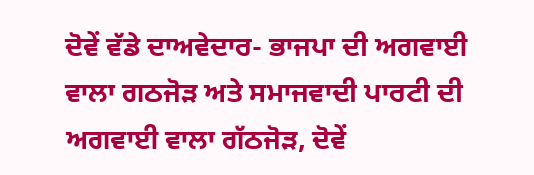ਦੋਵੇਂ ਵੱਡੇ ਦਾਅਵੇਦਾਰ- ਭਾਜਪਾ ਦੀ ਅਗਵਾਈ ਵਾਲਾ ਗਠਜੋੜ ਅਤੇ ਸਮਾਜਵਾਦੀ ਪਾਰਟੀ ਦੀ ਅਗਵਾਈ ਵਾਲਾ ਗੱਠਜੋੜ, ਦੋਵੇਂ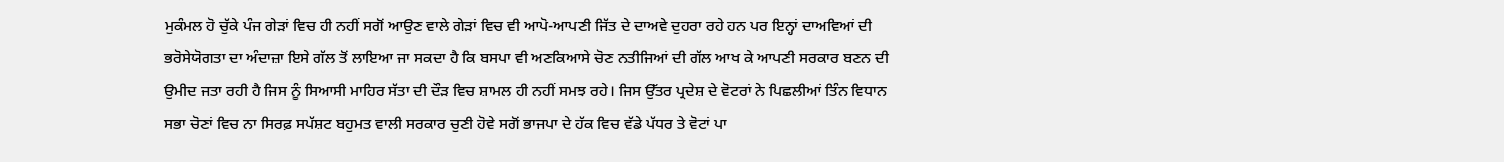ਮੁਕੰਮਲ ਹੋ ਚੁੱਕੇ ਪੰਜ ਗੇੜਾਂ ਵਿਚ ਹੀ ਨਹੀਂ ਸਗੋਂ ਆਉਣ ਵਾਲੇ ਗੇੜਾਂ ਵਿਚ ਵੀ ਆਪੋ-ਆਪਣੀ ਜਿੱਤ ਦੇ ਦਾਅਵੇ ਦੁਹਰਾ ਰਹੇ ਹਨ ਪਰ ਇਨ੍ਹਾਂ ਦਾਅਵਿਆਂ ਦੀ ਭਰੋਸੇਯੋਗਤਾ ਦਾ ਅੰਦਾਜ਼ਾ ਇਸੇ ਗੱਲ ਤੋਂ ਲਾਇਆ ਜਾ ਸਕਦਾ ਹੈ ਕਿ ਬਸਪਾ ਵੀ ਅਣਕਿਆਸੇ ਚੋਣ ਨਤੀਜਿਆਂ ਦੀ ਗੱਲ ਆਖ ਕੇ ਆਪਣੀ ਸਰਕਾਰ ਬਣਨ ਦੀ ਉਮੀਦ ਜਤਾ ਰਹੀ ਹੈ ਜਿਸ ਨੂੰ ਸਿਆਸੀ ਮਾਹਿਰ ਸੱਤਾ ਦੀ ਦੌੜ ਵਿਚ ਸ਼ਾਮਲ ਹੀ ਨਹੀਂ ਸਮਝ ਰਹੇ। ਜਿਸ ਉੱਤਰ ਪ੍ਰਦੇਸ਼ ਦੇ ਵੋਟਰਾਂ ਨੇ ਪਿਛਲੀਆਂ ਤਿੰਨ ਵਿਧਾਨ ਸਭਾ ਚੋਣਾਂ ਵਿਚ ਨਾ ਸਿਰਫ਼ ਸਪੱਸ਼ਟ ਬਹੁਮਤ ਵਾਲੀ ਸਰਕਾਰ ਚੁਣੀ ਹੋਵੇ ਸਗੋਂ ਭਾਜਪਾ ਦੇ ਹੱਕ ਵਿਚ ਵੱਡੇ ਪੱਧਰ ਤੇ ਵੋਟਾਂ ਪਾ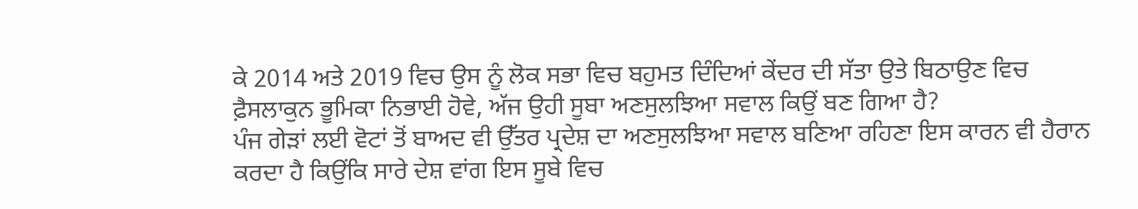ਕੇ 2014 ਅਤੇ 2019 ਵਿਚ ਉਸ ਨੂੰ ਲੋਕ ਸਭਾ ਵਿਚ ਬਹੁਮਤ ਦਿੰਦਿਆਂ ਕੇਂਦਰ ਦੀ ਸੱਤਾ ਉਤੇ ਬਿਠਾਉਣ ਵਿਚ ਫ਼ੈਸਲਾਕੁਨ ਭੂਮਿਕਾ ਨਿਭਾਈ ਹੋਵੇ, ਅੱਜ ਉਹੀ ਸੂਬਾ ਅਣਸੁਲਝਿਆ ਸਵਾਲ ਕਿਉਂ ਬਣ ਗਿਆ ਹੈ?
ਪੰਜ ਗੇੜਾਂ ਲਈ ਵੋਟਾਂ ਤੋਂ ਬਾਅਦ ਵੀ ਉੱਤਰ ਪ੍ਰਦੇਸ਼ ਦਾ ਅਣਸੁਲਝਿਆ ਸਵਾਲ ਬਣਿਆ ਰਹਿਣਾ ਇਸ ਕਾਰਨ ਵੀ ਹੈਰਾਨ ਕਰਦਾ ਹੈ ਕਿਉਂਕਿ ਸਾਰੇ ਦੇਸ਼ ਵਾਂਗ ਇਸ ਸੂਬੇ ਵਿਚ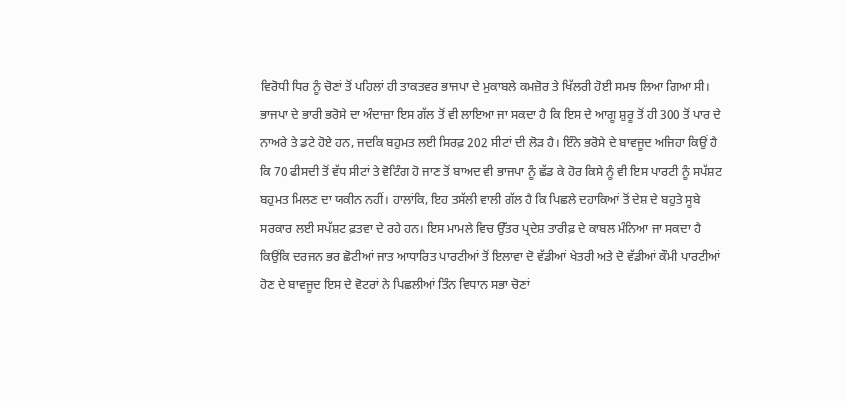ਵਿਰੋਧੀ ਧਿਰ ਨੂੰ ਚੋਣਾਂ ਤੋਂ ਪਹਿਲਾਂ ਹੀ ਤਾਕਤਵਰ ਭਾਜਪਾ ਦੇ ਮੁਕਾਬਲੇ ਕਮਜ਼ੋਰ ਤੇ ਖਿੱਲਰੀ ਹੋਈ ਸਮਝ ਲਿਆ ਗਿਆ ਸੀ। ਭਾਜਪਾ ਦੇ ਭਾਰੀ ਭਰੋਸੇ ਦਾ ਅੰਦਾਜ਼ਾ ਇਸ ਗੱਲ ਤੋਂ ਵੀ ਲਾਇਆ ਜਾ ਸਕਦਾ ਹੈ ਕਿ ਇਸ ਦੇ ਆਗੂ ਸ਼ੁਰੂ ਤੋਂ ਹੀ 300 ਤੋਂ ਪਾਰ ਦੇ ਨਾਅਰੇ ਤੇ ਡਟੇ ਹੋਏ ਹਨ, ਜਦਕਿ ਬਹੁਮਤ ਲਈ ਸਿਰਫ਼ 202 ਸੀਟਾਂ ਦੀ ਲੋੜ ਹੈ। ਇੰਨੇ ਭਰੋਸੇ ਦੇ ਬਾਵਜੂਦ ਅਜਿਹਾ ਕਿਉਂ ਹੈ ਕਿ 70 ਫੀਸਦੀ ਤੋਂ ਵੱਧ ਸੀਟਾਂ ਤੇ ਵੋਟਿੰਗ ਹੋ ਜਾਣ ਤੋਂ ਬਾਅਦ ਵੀ ਭਾਜਪਾ ਨੂੰ ਛੱਡ ਕੇ ਹੋਰ ਕਿਸੇ ਨੂੰ ਵੀ ਇਸ ਪਾਰਟੀ ਨੂੰ ਸਪੱਸ਼ਟ ਬਹੁਮਤ ਮਿਲਣ ਦਾ ਯਕੀਨ ਨਹੀਂ। ਹਾਲਾਂਕਿ, ਇਹ ਤਸੱਲੀ ਵਾਲੀ ਗੱਲ ਹੈ ਕਿ ਪਿਛਲੇ ਦਹਾਕਿਆਂ ਤੋਂ ਦੇਸ਼ ਦੇ ਬਹੁਤੇ ਸੂਬੇ ਸਰਕਾਰ ਲਈ ਸਪੱਸ਼ਟ ਫ਼ਤਵਾ ਦੇ ਰਹੇ ਹਨ। ਇਸ ਮਾਮਲੇ ਵਿਚ ਉੱਤਰ ਪ੍ਰਦੇਸ਼ ਤਾਰੀਫ਼ ਦੇ ਕਾਬਲ ਮੰਨਿਆ ਜਾ ਸਕਦਾ ਹੈ ਕਿਉਂਕਿ ਦਰਜਨ ਭਰ ਛੋਟੀਆਂ ਜਾਤ ਆਧਾਰਿਤ ਪਾਰਟੀਆਂ ਤੋਂ ਇਲਾਵਾ ਦੋ ਵੱਡੀਆਂ ਖੇਤਰੀ ਅਤੇ ਦੋ ਵੱਡੀਆਂ ਕੌਮੀ ਪਾਰਟੀਆਂ ਹੋਣ ਦੇ ਬਾਵਜੂਦ ਇਸ ਦੇ ਵੋਟਰਾਂ ਨੇ ਪਿਛਲੀਆਂ ਤਿੰਨ ਵਿਧਾਨ ਸਭਾ ਚੋਣਾਂ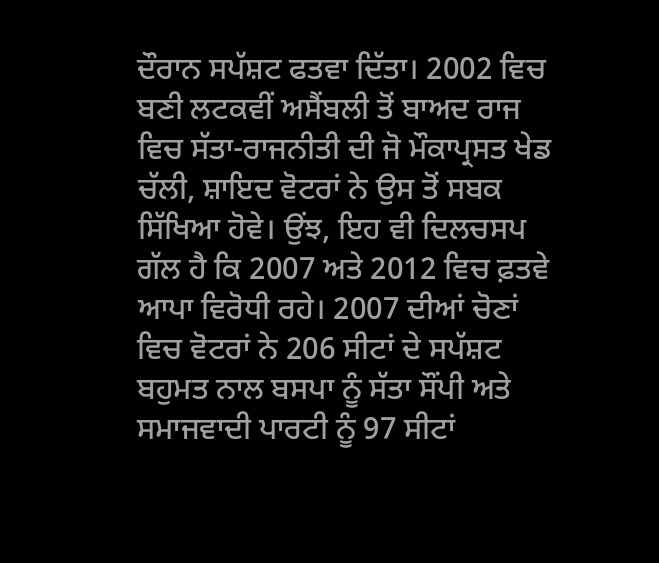ਦੌਰਾਨ ਸਪੱਸ਼ਟ ਫਤਵਾ ਦਿੱਤਾ। 2002 ਵਿਚ ਬਣੀ ਲਟਕਵੀਂ ਅਸੈਂਬਲੀ ਤੋਂ ਬਾਅਦ ਰਾਜ ਵਿਚ ਸੱਤਾ-ਰਾਜਨੀਤੀ ਦੀ ਜੋ ਮੌਕਾਪ੍ਰਸਤ ਖੇਡ ਚੱਲੀ, ਸ਼ਾਇਦ ਵੋਟਰਾਂ ਨੇ ਉਸ ਤੋਂ ਸਬਕ ਸਿੱਖਿਆ ਹੋਵੇ। ਉਂਝ, ਇਹ ਵੀ ਦਿਲਚਸਪ ਗੱਲ ਹੈ ਕਿ 2007 ਅਤੇ 2012 ਵਿਚ ਫ਼ਤਵੇ ਆਪਾ ਵਿਰੋਧੀ ਰਹੇ। 2007 ਦੀਆਂ ਚੋਣਾਂ ਵਿਚ ਵੋਟਰਾਂ ਨੇ 206 ਸੀਟਾਂ ਦੇ ਸਪੱਸ਼ਟ ਬਹੁਮਤ ਨਾਲ ਬਸਪਾ ਨੂੰ ਸੱਤਾ ਸੌਂਪੀ ਅਤੇ ਸਮਾਜਵਾਦੀ ਪਾਰਟੀ ਨੂੰ 97 ਸੀਟਾਂ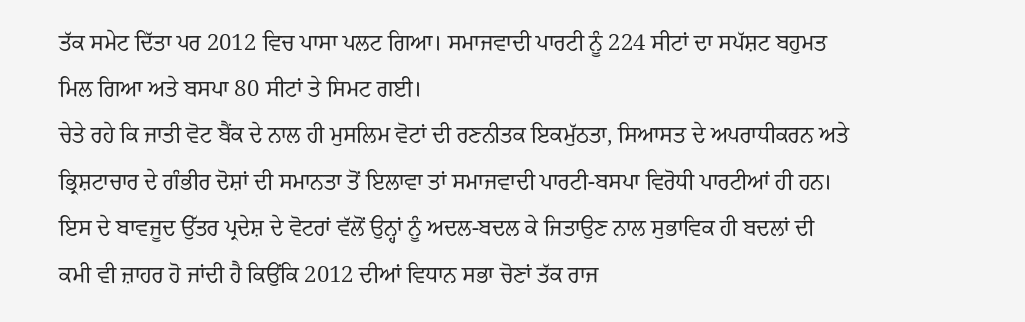ਤੱਕ ਸਮੇਟ ਦਿੱਤਾ ਪਰ 2012 ਵਿਚ ਪਾਸਾ ਪਲਟ ਗਿਆ। ਸਮਾਜਵਾਦੀ ਪਾਰਟੀ ਨੂੰ 224 ਸੀਟਾਂ ਦਾ ਸਪੱਸ਼ਟ ਬਹੁਮਤ ਮਿਲ ਗਿਆ ਅਤੇ ਬਸਪਾ 80 ਸੀਟਾਂ ਤੇ ਸਿਮਟ ਗਈ।
ਚੇਤੇ ਰਹੇ ਕਿ ਜਾਤੀ ਵੋਟ ਬੈਂਕ ਦੇ ਨਾਲ ਹੀ ਮੁਸਲਿਮ ਵੋਟਾਂ ਦੀ ਰਣਨੀਤਕ ਇਕਮੁੱਠਤਾ, ਸਿਆਸਤ ਦੇ ਅਪਰਾਧੀਕਰਨ ਅਤੇ ਭ੍ਰਿਸ਼ਟਾਚਾਰ ਦੇ ਗੰਭੀਰ ਦੋਸ਼ਾਂ ਦੀ ਸਮਾਨਤਾ ਤੋਂ ਇਲਾਵਾ ਤਾਂ ਸਮਾਜਵਾਦੀ ਪਾਰਟੀ-ਬਸਪਾ ਵਿਰੋਧੀ ਪਾਰਟੀਆਂ ਹੀ ਹਨ। ਇਸ ਦੇ ਬਾਵਜੂਦ ਉੱਤਰ ਪ੍ਰਦੇਸ਼ ਦੇ ਵੋਟਰਾਂ ਵੱਲੋਂ ਉਨ੍ਹਾਂ ਨੂੰ ਅਦਲ-ਬਦਲ ਕੇ ਜਿਤਾਉਣ ਨਾਲ ਸੁਭਾਵਿਕ ਹੀ ਬਦਲਾਂ ਦੀ ਕਮੀ ਵੀ ਜ਼ਾਹਰ ਹੋ ਜਾਂਦੀ ਹੈ ਕਿਉਂਕਿ 2012 ਦੀਆਂ ਵਿਧਾਨ ਸਭਾ ਚੋਣਾਂ ਤੱਕ ਰਾਜ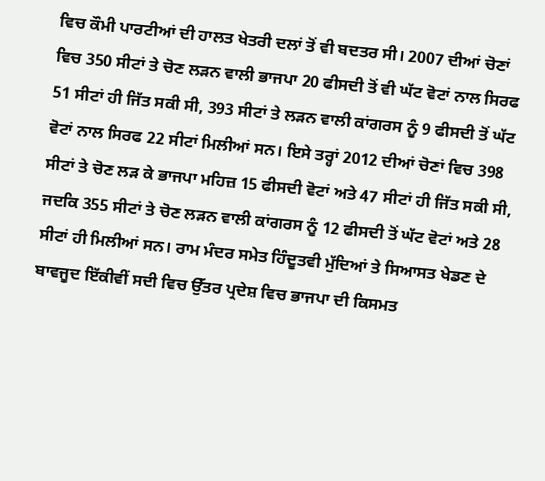ਵਿਚ ਕੌਮੀ ਪਾਰਟੀਆਂ ਦੀ ਹਾਲਤ ਖੇਤਰੀ ਦਲਾਂ ਤੋਂ ਵੀ ਬਦਤਰ ਸੀ। 2007 ਦੀਆਂ ਚੋਣਾਂ ਵਿਚ 350 ਸੀਟਾਂ ਤੇ ਚੋਣ ਲੜਨ ਵਾਲੀ ਭਾਜਪਾ 20 ਫੀਸਦੀ ਤੋਂ ਵੀ ਘੱਟ ਵੋਟਾਂ ਨਾਲ ਸਿਰਫ 51 ਸੀਟਾਂ ਹੀ ਜਿੱਤ ਸਕੀ ਸੀ, 393 ਸੀਟਾਂ ਤੇ ਲੜਨ ਵਾਲੀ ਕਾਂਗਰਸ ਨੂੰ 9 ਫੀਸਦੀ ਤੋਂ ਘੱਟ ਵੋਟਾਂ ਨਾਲ ਸਿਰਫ 22 ਸੀਟਾਂ ਮਿਲੀਆਂ ਸਨ। ਇਸੇ ਤਰ੍ਹਾਂ 2012 ਦੀਆਂ ਚੋਣਾਂ ਵਿਚ 398 ਸੀਟਾਂ ਤੇ ਚੋਣ ਲੜ ਕੇ ਭਾਜਪਾ ਮਹਿਜ਼ 15 ਫੀਸਦੀ ਵੋਟਾਂ ਅਤੇ 47 ਸੀਟਾਂ ਹੀ ਜਿੱਤ ਸਕੀ ਸੀ, ਜਦਕਿ 355 ਸੀਟਾਂ ਤੇ ਚੋਣ ਲੜਨ ਵਾਲੀ ਕਾਂਗਰਸ ਨੂੰ 12 ਫੀਸਦੀ ਤੋਂ ਘੱਟ ਵੋਟਾਂ ਅਤੇ 28 ਸੀਟਾਂ ਹੀ ਮਿਲੀਆਂ ਸਨ। ਰਾਮ ਮੰਦਰ ਸਮੇਤ ਹਿੰਦੂਤਵੀ ਮੁੱਦਿਆਂ ਤੇ ਸਿਆਸਤ ਖੇਡਣ ਦੇ ਬਾਵਜੂਦ ਇੱਕੀਵੀਂ ਸਦੀ ਵਿਚ ਉੱਤਰ ਪ੍ਰਦੇਸ਼ ਵਿਚ ਭਾਜਪਾ ਦੀ ਕਿਸਮਤ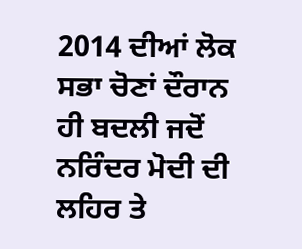2014 ਦੀਆਂ ਲੋਕ ਸਭਾ ਚੋਣਾਂ ਦੌਰਾਨ ਹੀ ਬਦਲੀ ਜਦੋਂ ਨਰਿੰਦਰ ਮੋਦੀ ਦੀ ਲਹਿਰ ਤੇ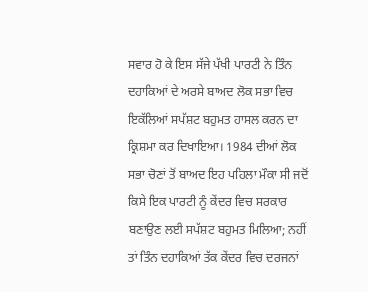ਸਵਾਰ ਹੋ ਕੇ ਇਸ ਸੱਜੇ ਪੱਖੀ ਪਾਰਟੀ ਨੇ ਤਿੰਨ ਦਹਾਕਿਆਂ ਦੇ ਅਰਸੇ ਬਾਅਦ ਲੋਕ ਸਭਾ ਵਿਚ ਇਕੱਲਿਆਂ ਸਪੱਸ਼ਟ ਬਹੁਮਤ ਹਾਸਲ ਕਰਨ ਦਾ ਕ੍ਰਿਸ਼ਮਾ ਕਰ ਦਿਖਾਇਆ। 1984 ਦੀਆਂ ਲੋਕ ਸਭਾ ਚੋਣਾਂ ਤੋਂ ਬਾਅਦ ਇਹ ਪਹਿਲਾ ਮੌਕਾ ਸੀ ਜਦੋਂ ਕਿਸੇ ਇਕ ਪਾਰਟੀ ਨੂੰ ਕੇਂਦਰ ਵਿਚ ਸਰਕਾਰ ਬਣਾਉਣ ਲਈ ਸਪੱਸ਼ਟ ਬਹੁਮਤ ਮਿਲਿਆ; ਨਹੀਂ ਤਾਂ ਤਿੰਨ ਦਹਾਕਿਆਂ ਤੱਕ ਕੇਂਦਰ ਵਿਚ ਦਰਜਨਾਂ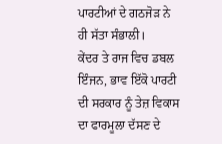ਪਾਰਟੀਆਂ ਦੇ ਗਠਜੋੜ ਨੇ ਹੀ ਸੱਤਾ ਸੰਭਾਲੀ।
ਕੇਂਦਰ ਤੇ ਰਾਜ ਵਿਚ ਡਬਲ ਇੰਜਨ, ਭਾਵ ਇੱਕੋ ਪਾਰਟੀ ਦੀ ਸਰਕਾਰ ਨੂੰ ਤੇਜ਼ ਵਿਕਾਸ ਦਾ ਫਾਰਮੂਲਾ ਦੱਸਣ ਦੇ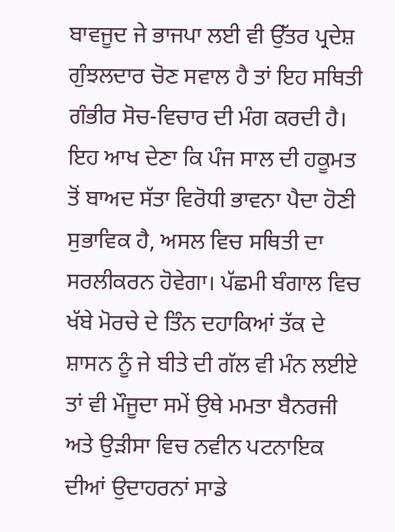ਬਾਵਜੂਦ ਜੇ ਭਾਜਪਾ ਲਈ ਵੀ ਉੱਤਰ ਪ੍ਰਦੇਸ਼ ਗੁੰਝਲਦਾਰ ਚੋਣ ਸਵਾਲ ਹੈ ਤਾਂ ਇਹ ਸਥਿਤੀ ਗੰਭੀਰ ਸੋਚ-ਵਿਚਾਰ ਦੀ ਮੰਗ ਕਰਦੀ ਹੈ। ਇਹ ਆਖ ਦੇਣਾ ਕਿ ਪੰਜ ਸਾਲ ਦੀ ਹਕੂਮਤ ਤੋਂ ਬਾਅਦ ਸੱਤਾ ਵਿਰੋਧੀ ਭਾਵਨਾ ਪੈਦਾ ਹੋਣੀ ਸੁਭਾਵਿਕ ਹੈ, ਅਸਲ ਵਿਚ ਸਥਿਤੀ ਦਾ ਸਰਲੀਕਰਨ ਹੋਵੇਗਾ। ਪੱਛਮੀ ਬੰਗਾਲ ਵਿਚ ਖੱਬੇ ਮੋਰਚੇ ਦੇ ਤਿੰਨ ਦਹਾਕਿਆਂ ਤੱਕ ਦੇ ਸ਼ਾਸਨ ਨੂੰ ਜੇ ਬੀਤੇ ਦੀ ਗੱਲ ਵੀ ਮੰਨ ਲਈਏ ਤਾਂ ਵੀ ਮੌਜੂਦਾ ਸਮੇਂ ਉਥੇ ਮਮਤਾ ਬੈਨਰਜੀ ਅਤੇ ਉੜੀਸਾ ਵਿਚ ਨਵੀਨ ਪਟਨਾਇਕ ਦੀਆਂ ਉਦਾਹਰਨਾਂ ਸਾਡੇ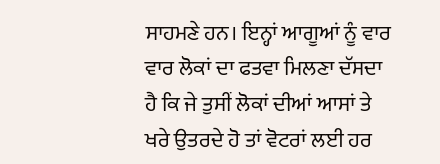ਸਾਹਮਣੇ ਹਨ। ਇਨ੍ਹਾਂ ਆਗੂਆਂ ਨੂੰ ਵਾਰ ਵਾਰ ਲੋਕਾਂ ਦਾ ਫਤਵਾ ਮਿਲਣਾ ਦੱਸਦਾ ਹੈ ਕਿ ਜੇ ਤੁਸੀਂ ਲੋਕਾਂ ਦੀਆਂ ਆਸਾਂ ਤੇ ਖਰੇ ਉਤਰਦੇ ਹੋ ਤਾਂ ਵੋਟਰਾਂ ਲਈ ਹਰ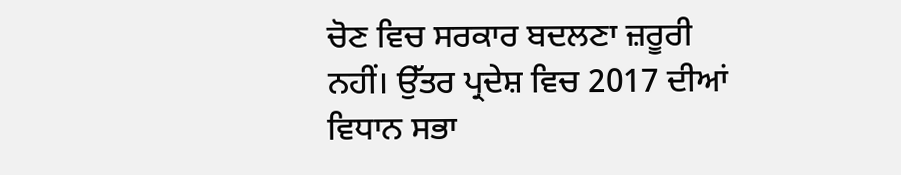ਚੋਣ ਵਿਚ ਸਰਕਾਰ ਬਦਲਣਾ ਜ਼ਰੂਰੀ ਨਹੀਂ। ਉੱਤਰ ਪ੍ਰਦੇਸ਼ ਵਿਚ 2017 ਦੀਆਂ ਵਿਧਾਨ ਸਭਾ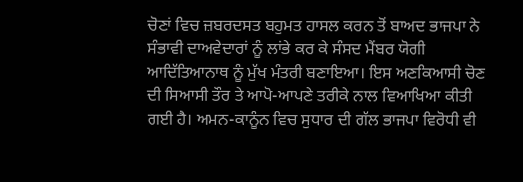ਚੋਣਾਂ ਵਿਚ ਜ਼ਬਰਦਸਤ ਬਹੁਮਤ ਹਾਸਲ ਕਰਨ ਤੋਂ ਬਾਅਦ ਭਾਜਪਾ ਨੇ ਸੰਭਾਵੀ ਦਾਅਵੇਦਾਰਾਂ ਨੂੰ ਲਾਂਭੇ ਕਰ ਕੇ ਸੰਸਦ ਮੈਂਬਰ ਯੋਗੀ ਆਦਿੱਤਿਆਨਾਥ ਨੂੰ ਮੁੱਖ ਮੰਤਰੀ ਬਣਾਇਆ। ਇਸ ਅਣਕਿਆਸੀ ਚੋਣ ਦੀ ਸਿਆਸੀ ਤੌਰ ਤੇ ਆਪੋ-ਆਪਣੇ ਤਰੀਕੇ ਨਾਲ ਵਿਆਖਿਆ ਕੀਤੀ ਗਈ ਹੈ। ਅਮਨ-ਕਾਨੂੰਨ ਵਿਚ ਸੁਧਾਰ ਦੀ ਗੱਲ ਭਾਜਪਾ ਵਿਰੋਧੀ ਵੀ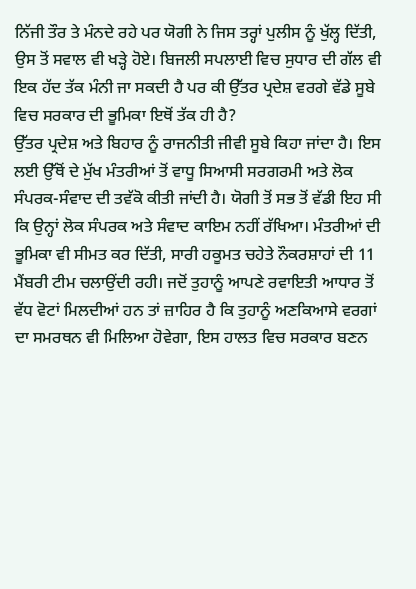ਨਿੱਜੀ ਤੌਰ ਤੇ ਮੰਨਦੇ ਰਹੇ ਪਰ ਯੋਗੀ ਨੇ ਜਿਸ ਤਰ੍ਹਾਂ ਪੁਲੀਸ ਨੂੰ ਖੁੱਲ੍ਹ ਦਿੱਤੀ, ਉਸ ਤੋਂ ਸਵਾਲ ਵੀ ਖੜ੍ਹੇ ਹੋਏ। ਬਿਜਲੀ ਸਪਲਾਈ ਵਿਚ ਸੁਧਾਰ ਦੀ ਗੱਲ ਵੀ ਇਕ ਹੱਦ ਤੱਕ ਮੰਨੀ ਜਾ ਸਕਦੀ ਹੈ ਪਰ ਕੀ ਉੱਤਰ ਪ੍ਰਦੇਸ਼ ਵਰਗੇ ਵੱਡੇ ਸੂਬੇ ਵਿਚ ਸਰਕਾਰ ਦੀ ਭੂਮਿਕਾ ਇਥੋਂ ਤੱਕ ਹੀ ਹੈ?
ਉੱਤਰ ਪ੍ਰਦੇਸ਼ ਅਤੇ ਬਿਹਾਰ ਨੂੰ ਰਾਜਨੀਤੀ ਜੀਵੀ ਸੂਬੇ ਕਿਹਾ ਜਾਂਦਾ ਹੈ। ਇਸ ਲਈ ਉੱਥੋਂ ਦੇ ਮੁੱਖ ਮੰਤਰੀਆਂ ਤੋਂ ਵਾਧੂ ਸਿਆਸੀ ਸਰਗਰਮੀ ਅਤੇ ਲੋਕ ਸੰਪਰਕ-ਸੰਵਾਦ ਦੀ ਤਵੱਕੋ ਕੀਤੀ ਜਾਂਦੀ ਹੈ। ਯੋਗੀ ਤੋਂ ਸਭ ਤੋਂ ਵੱਡੀ ਇਹ ਸੀ ਕਿ ਉਨ੍ਹਾਂ ਲੋਕ ਸੰਪਰਕ ਅਤੇ ਸੰਵਾਦ ਕਾਇਮ ਨਹੀਂ ਰੱਖਿਆ। ਮੰਤਰੀਆਂ ਦੀ ਭੂਮਿਕਾ ਵੀ ਸੀਮਤ ਕਰ ਦਿੱਤੀ, ਸਾਰੀ ਹਕੂਮਤ ਚਹੇਤੇ ਨੌਕਰਸ਼ਾਹਾਂ ਦੀ 11 ਮੈਂਬਰੀ ਟੀਮ ਚਲਾਉਂਦੀ ਰਹੀ। ਜਦੋਂ ਤੁਹਾਨੂੰ ਆਪਣੇ ਰਵਾਇਤੀ ਆਧਾਰ ਤੋਂ ਵੱਧ ਵੋਟਾਂ ਮਿਲਦੀਆਂ ਹਨ ਤਾਂ ਜ਼ਾਹਿਰ ਹੈ ਕਿ ਤੁਹਾਨੂੰ ਅਣਕਿਆਸੇ ਵਰਗਾਂ ਦਾ ਸਮਰਥਨ ਵੀ ਮਿਲਿਆ ਹੋਵੇਗਾ, ਇਸ ਹਾਲਤ ਵਿਚ ਸਰਕਾਰ ਬਣਨ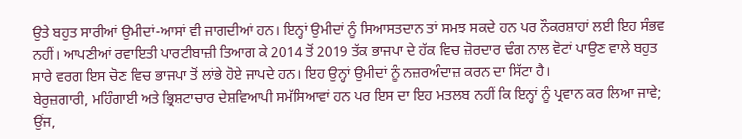ਉਤੇ ਬਹੁਤ ਸਾਰੀਆਂ ਉਮੀਦਾਂ-ਆਸਾਂ ਵੀ ਜਾਗਦੀਆਂ ਹਨ। ਇਨ੍ਹਾਂ ਉਮੀਦਾਂ ਨੂੰ ਸਿਆਸਤਦਾਨ ਤਾਂ ਸਮਝ ਸਕਦੇ ਹਨ ਪਰ ਨੌਕਰਸ਼ਾਹਾਂ ਲਈ ਇਹ ਸੰਭਵ ਨਹੀਂ। ਆਪਣੀਆਂ ਰਵਾਇਤੀ ਪਾਰਟੀਬਾਜ਼ੀ ਤਿਆਗ ਕੇ 2014 ਤੋਂ 2019 ਤੱਕ ਭਾਜਪਾ ਦੇ ਹੱਕ ਵਿਚ ਜ਼ੋਰਦਾਰ ਢੰਗ ਨਾਲ ਵੋਟਾਂ ਪਾਉਣ ਵਾਲੇ ਬਹੁਤ ਸਾਰੇ ਵਰਗ ਇਸ ਚੋਣ ਵਿਚ ਭਾਜਪਾ ਤੋਂ ਲਾਂਭੇ ਹੋਏ ਜਾਪਦੇ ਹਨ। ਇਹ ਉਨ੍ਹਾਂ ਉਮੀਦਾਂ ਨੂੰ ਨਜ਼ਰਅੰਦਾਜ਼ ਕਰਨ ਦਾ ਸਿੱਟਾ ਹੈ।
ਬੇਰੁਜ਼ਗਾਰੀ, ਮਹਿੰਗਾਈ ਅਤੇ ਭ੍ਰਿਸ਼ਟਾਚਾਰ ਦੇਸ਼ਵਿਆਪੀ ਸਮੱਸਿਆਵਾਂ ਹਨ ਪਰ ਇਸ ਦਾ ਇਹ ਮਤਲਬ ਨਹੀਂ ਕਿ ਇਨ੍ਹਾਂ ਨੂੰ ਪ੍ਰਵਾਨ ਕਰ ਲਿਆ ਜਾਵੇ; ਉਂਜ,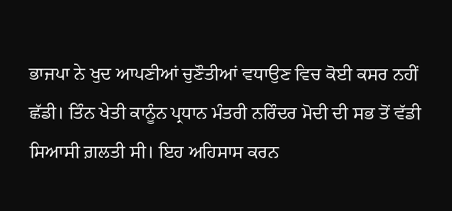ਭਾਜਪਾ ਨੇ ਖੁਦ ਆਪਣੀਆਂ ਚੁਣੌਤੀਆਂ ਵਧਾਉਣ ਵਿਚ ਕੋਈ ਕਸਰ ਨਹੀਂ ਛੱਡੀ। ਤਿੰਨ ਖੇਤੀ ਕਾਨੂੰਨ ਪ੍ਰਧਾਨ ਮੰਤਰੀ ਨਰਿੰਦਰ ਮੋਦੀ ਦੀ ਸਭ ਤੋਂ ਵੱਡੀ ਸਿਆਸੀ ਗ਼ਲਤੀ ਸੀ। ਇਹ ਅਹਿਸਾਸ ਕਰਨ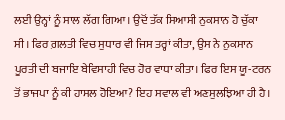ਲਈ ਉਨ੍ਹਾਂ ਨੂੰ ਸਾਲ ਲੱਗ ਗਿਆ। ਉਦੋਂ ਤੱਕ ਸਿਆਸੀ ਨੁਕਸਾਨ ਹੋ ਚੁੱਕਾ ਸੀ। ਫਿਰ ਗ਼ਲਤੀ ਵਿਚ ਸੁਧਾਰ ਵੀ ਜਿਸ ਤਰ੍ਹਾਂ ਕੀਤਾ, ਉਸ ਨੇ ਨੁਕਸਾਨ ਪੂਰਤੀ ਦੀ ਬਜਾਇ ਬੇਵਿਸਾਹੀ ਵਿਚ ਹੋਰ ਵਾਧਾ ਕੀਤਾ। ਫਿਰ ਇਸ ਯੂ-ਟਰਨ ਤੋਂ ਭਾਜਪਾ ਨੂੰ ਕੀ ਹਾਸਲ ਹੋਇਆ? ਇਹ ਸਵਾਲ ਵੀ ਅਣਸੁਲਝਿਆ ਹੀ ਹੈ।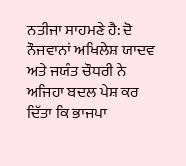ਨਤੀਜਾ ਸਾਹਮਣੇ ਹੈ: ਦੋ ਨੌਜਵਾਨਾਂ ਅਖਿਲੇਸ਼ ਯਾਦਵ ਅਤੇ ਜਯੰਤ ਚੌਧਰੀ ਨੇ ਅਜਿਹਾ ਬਦਲ ਪੇਸ਼ ਕਰ ਦਿੱਤਾ ਕਿ ਭਾਜਪਾ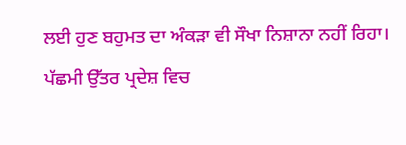ਲਈ ਹੁਣ ਬਹੁਮਤ ਦਾ ਅੰਕੜਾ ਵੀ ਸੌਖਾ ਨਿਸ਼ਾਨਾ ਨਹੀਂ ਰਿਹਾ। ਪੱਛਮੀ ਉੱਤਰ ਪ੍ਰਦੇਸ਼ ਵਿਚ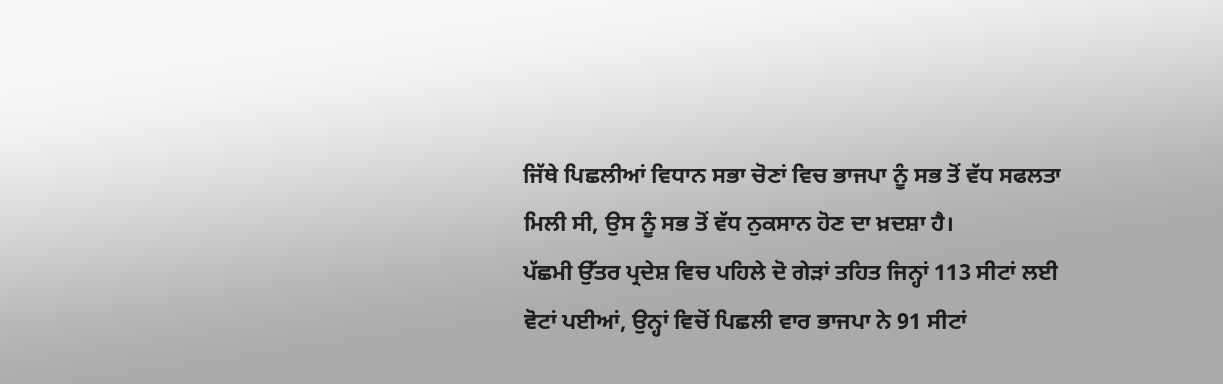ਜਿੱਥੇ ਪਿਛਲੀਆਂ ਵਿਧਾਨ ਸਭਾ ਚੋਣਾਂ ਵਿਚ ਭਾਜਪਾ ਨੂੰ ਸਭ ਤੋਂ ਵੱਧ ਸਫਲਤਾ ਮਿਲੀ ਸੀ, ਉਸ ਨੂੰ ਸਭ ਤੋਂ ਵੱਧ ਨੁਕਸਾਨ ਹੋਣ ਦਾ ਖ਼ਦਸ਼ਾ ਹੈ।
ਪੱਛਮੀ ਉੱਤਰ ਪ੍ਰਦੇਸ਼ ਵਿਚ ਪਹਿਲੇ ਦੋ ਗੇੜਾਂ ਤਹਿਤ ਜਿਨ੍ਹਾਂ 113 ਸੀਟਾਂ ਲਈ ਵੋਟਾਂ ਪਈਆਂ, ਉਨ੍ਹਾਂ ਵਿਚੋਂ ਪਿਛਲੀ ਵਾਰ ਭਾਜਪਾ ਨੇ 91 ਸੀਟਾਂ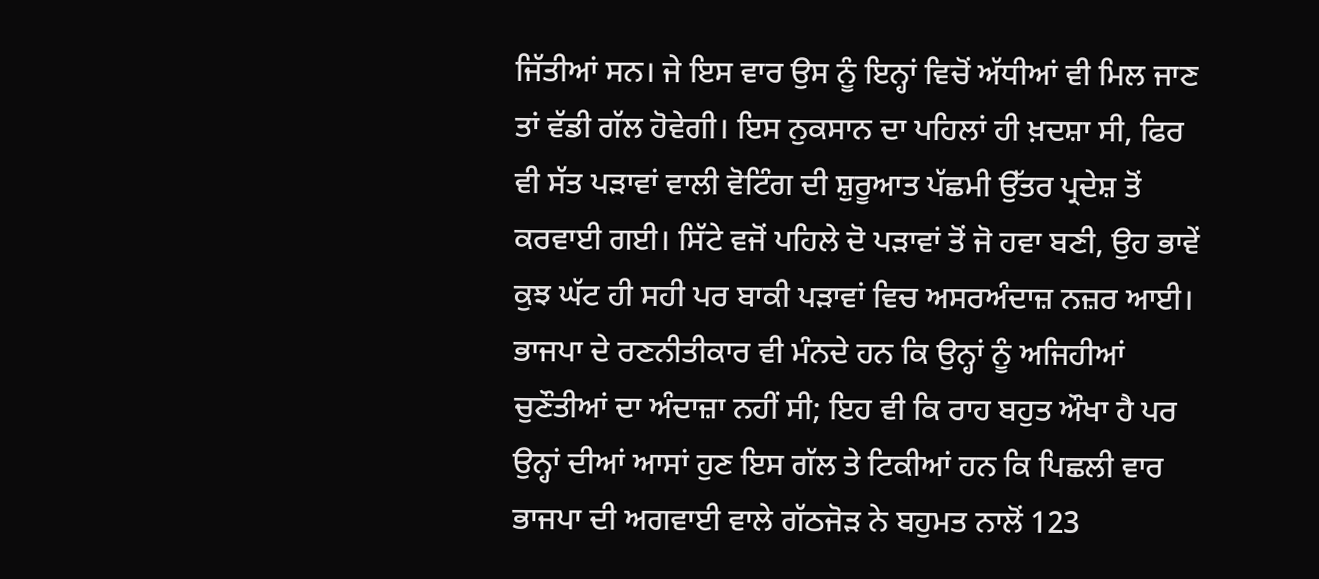ਜਿੱਤੀਆਂ ਸਨ। ਜੇ ਇਸ ਵਾਰ ਉਸ ਨੂੰ ਇਨ੍ਹਾਂ ਵਿਚੋਂ ਅੱਧੀਆਂ ਵੀ ਮਿਲ ਜਾਣ ਤਾਂ ਵੱਡੀ ਗੱਲ ਹੋਵੇਗੀ। ਇਸ ਨੁਕਸਾਨ ਦਾ ਪਹਿਲਾਂ ਹੀ ਖ਼ਦਸ਼ਾ ਸੀ, ਫਿਰ ਵੀ ਸੱਤ ਪੜਾਵਾਂ ਵਾਲੀ ਵੋਟਿੰਗ ਦੀ ਸ਼ੁਰੂਆਤ ਪੱਛਮੀ ਉੱਤਰ ਪ੍ਰਦੇਸ਼ ਤੋਂ ਕਰਵਾਈ ਗਈ। ਸਿੱਟੇ ਵਜੋਂ ਪਹਿਲੇ ਦੋ ਪੜਾਵਾਂ ਤੋਂ ਜੋ ਹਵਾ ਬਣੀ, ਉਹ ਭਾਵੇਂ ਕੁਝ ਘੱਟ ਹੀ ਸਹੀ ਪਰ ਬਾਕੀ ਪੜਾਵਾਂ ਵਿਚ ਅਸਰਅੰਦਾਜ਼ ਨਜ਼ਰ ਆਈ। ਭਾਜਪਾ ਦੇ ਰਣਨੀਤੀਕਾਰ ਵੀ ਮੰਨਦੇ ਹਨ ਕਿ ਉਨ੍ਹਾਂ ਨੂੰ ਅਜਿਹੀਆਂ ਚੁਣੌਤੀਆਂ ਦਾ ਅੰਦਾਜ਼ਾ ਨਹੀਂ ਸੀ; ਇਹ ਵੀ ਕਿ ਰਾਹ ਬਹੁਤ ਔਖਾ ਹੈ ਪਰ ਉਨ੍ਹਾਂ ਦੀਆਂ ਆਸਾਂ ਹੁਣ ਇਸ ਗੱਲ ਤੇ ਟਿਕੀਆਂ ਹਨ ਕਿ ਪਿਛਲੀ ਵਾਰ ਭਾਜਪਾ ਦੀ ਅਗਵਾਈ ਵਾਲੇ ਗੱਠਜੋੜ ਨੇ ਬਹੁਮਤ ਨਾਲੋਂ 123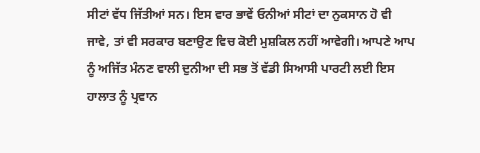ਸੀਟਾਂ ਵੱਧ ਜਿੱਤੀਆਂ ਸਨ। ਇਸ ਵਾਰ ਭਾਵੇਂ ਓਨੀਆਂ ਸੀਟਾਂ ਦਾ ਨੁਕਸਾਨ ਹੋ ਵੀ ਜਾਵੇ, ਤਾਂ ਵੀ ਸਰਕਾਰ ਬਣਾਉਣ ਵਿਚ ਕੋਈ ਮੁਸ਼ਕਿਲ ਨਹੀਂ ਆਵੇਗੀ। ਆਪਣੇ ਆਪ ਨੂੰ ਅਜਿੱਤ ਮੰਨਣ ਵਾਲੀ ਦੁਨੀਆ ਦੀ ਸਭ ਤੋਂ ਵੱਡੀ ਸਿਆਸੀ ਪਾਰਟੀ ਲਈ ਇਸ ਹਾਲਾਤ ਨੂੰ ਪ੍ਰਵਾਨ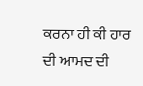ਕਰਨਾ ਹੀ ਕੀ ਹਾਰ ਦੀ ਆਮਦ ਦੀ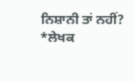ਨਿਸ਼ਾਨੀ ਤਾਂ ਨਹੀਂ?
*ਲੇਖਕ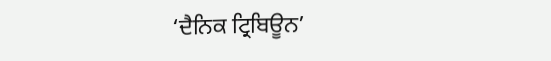‘ਦੈਨਿਕ ਟ੍ਰਿਬਿਊਨ’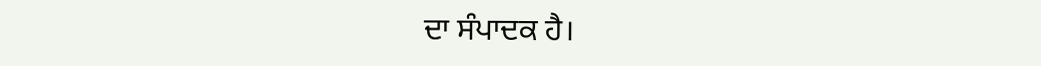ਦਾ ਸੰਪਾਦਕ ਹੈ।